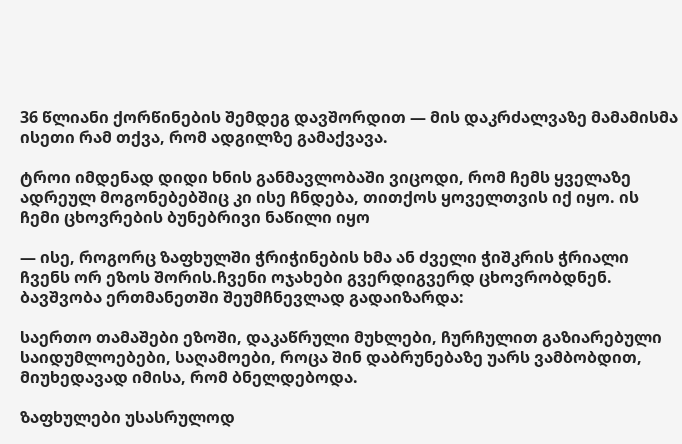36 წლიანი ქორწინების შემდეგ დავშორდით — მის დაკრძალვაზე მამამისმა ისეთი რამ თქვა, რომ ადგილზე გამაქვავა.

ტროი იმდენად დიდი ხნის განმავლობაში ვიცოდი, რომ ჩემს ყველაზე ადრეულ მოგონებებშიც კი ისე ჩნდება, თითქოს ყოველთვის იქ იყო. ის ჩემი ცხოვრების ბუნებრივი ნაწილი იყო

— ისე, როგორც ზაფხულში ჭრიჭინების ხმა ან ძველი ჭიშკრის ჭრიალი ჩვენს ორ ეზოს შორის.ჩვენი ოჯახები გვერდიგვერდ ცხოვრობდნენ. ბავშვობა ერთმანეთში შეუმჩნევლად გადაიზარდა:

საერთო თამაშები ეზოში, დაკაწრული მუხლები, ჩურჩულით გაზიარებული საიდუმლოებები, საღამოები, როცა შინ დაბრუნებაზე უარს ვამბობდით, მიუხედავად იმისა, რომ ბნელდებოდა.

ზაფხულები უსასრულოდ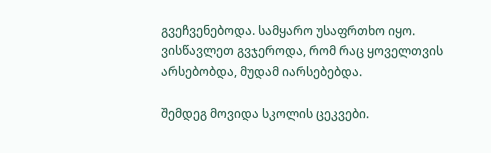გვეჩვენებოდა. სამყარო უსაფრთხო იყო. ვისწავლეთ გვჯეროდა, რომ რაც ყოველთვის არსებობდა, მუდამ იარსებებდა.

შემდეგ მოვიდა სკოლის ცეკვები.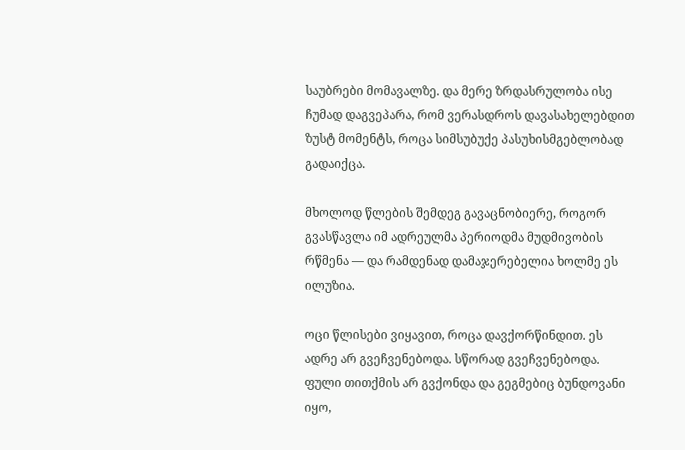საუბრები მომავალზე. და მერე ზრდასრულობა ისე ჩუმად დაგვეპარა, რომ ვერასდროს დავასახელებდით ზუსტ მომენტს, როცა სიმსუბუქე პასუხისმგებლობად გადაიქცა.

მხოლოდ წლების შემდეგ გავაცნობიერე, როგორ გვასწავლა იმ ადრეულმა პერიოდმა მუდმივობის რწმენა — და რამდენად დამაჯერებელია ხოლმე ეს ილუზია.

ოცი წლისები ვიყავით, როცა დავქორწინდით. ეს ადრე არ გვეჩვენებოდა. სწორად გვეჩვენებოდა. ფული თითქმის არ გვქონდა და გეგმებიც ბუნდოვანი იყო,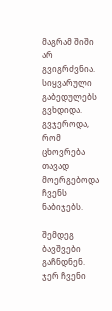მაგრამ შიში არ გვიგრძვნია. სიყვარული გაბედულებს გვხდიდა. გვჯეროდა, რომ ცხოვრება თავად მოერგებოდა ჩვენს ნაბიჯებს.

შემდეგ ბავშვები გაჩნდნენ. ჯერ ჩვენი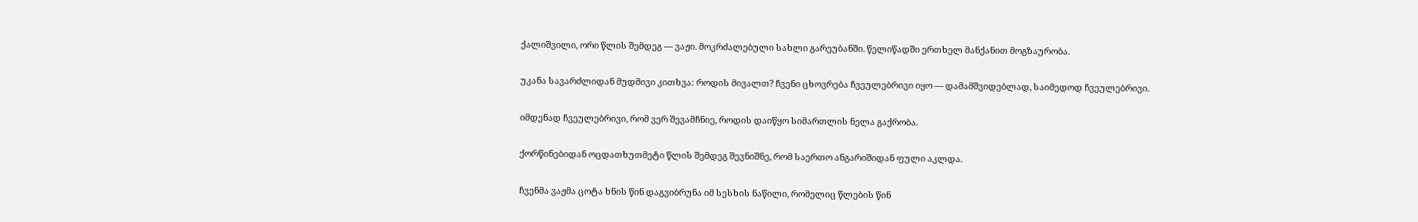ქალიშვილი, ორი წლის შემდეგ — ვაჟი. მოკრძალებული სახლი გარეუბანში. წელიწადში ერთხელ მანქანით მოგზაურობა.

უკანა სავარძლიდან მუდმივი კითხვა: როდის მივალთ? ჩვენი ცხოვრება ჩვეულებრივი იყო — დამამშვიდებლად, საიმედოდ ჩვეულებრივი.

იმდენად ჩვეულებრივი, რომ ვერ შევამჩნიე, როდის დაიწყო სიმართლის ნელა გაქრობა.

ქორწინებიდან ოცდათხუთმეტი წლის შემდეგ შევნიშნე, რომ საერთო ანგარიშიდან ფული აკლდა.

ჩვენმა ვაჟმა ცოტა ხნის წინ დაგვიბრუნა იმ სესხის ნაწილი, რომელიც წლების წინ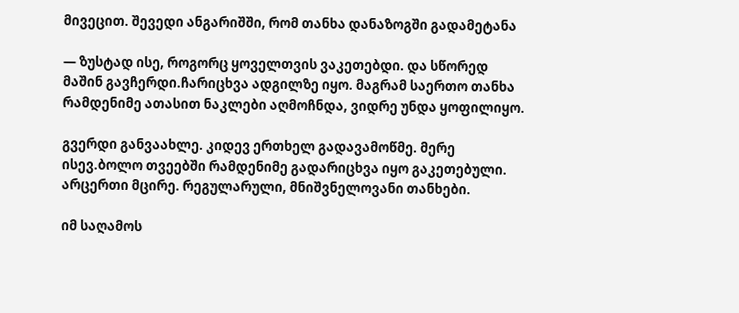მივეცით. შევედი ანგარიშში, რომ თანხა დანაზოგში გადამეტანა

— ზუსტად ისე, როგორც ყოველთვის ვაკეთებდი. და სწორედ მაშინ გავჩერდი.ჩარიცხვა ადგილზე იყო. მაგრამ საერთო თანხა რამდენიმე ათასით ნაკლები აღმოჩნდა, ვიდრე უნდა ყოფილიყო.

გვერდი განვაახლე. კიდევ ერთხელ გადავამოწმე. მერე ისევ.ბოლო თვეებში რამდენიმე გადარიცხვა იყო გაკეთებული. არცერთი მცირე. რეგულარული, მნიშვნელოვანი თანხები.

იმ საღამოს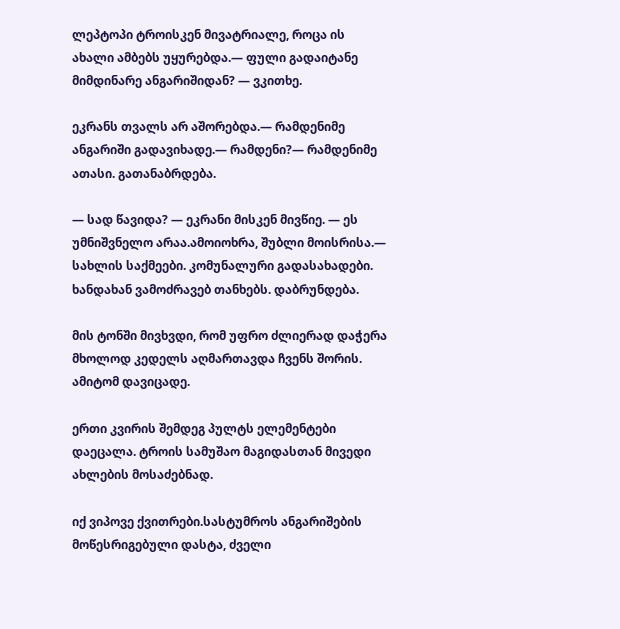ლეპტოპი ტროისკენ მივატრიალე, როცა ის ახალი ამბებს უყურებდა.— ფული გადაიტანე მიმდინარე ანგარიშიდან? — ვკითხე.

ეკრანს თვალს არ აშორებდა.— რამდენიმე ანგარიში გადავიხადე.— რამდენი?— რამდენიმე ათასი. გათანაბრდება.

— სად წავიდა? — ეკრანი მისკენ მივწიე. — ეს უმნიშვნელო არაა.ამოიოხრა, შუბლი მოისრისა.— სახლის საქმეები. კომუნალური გადასახადები. ხანდახან ვამოძრავებ თანხებს. დაბრუნდება.

მის ტონში მივხვდი, რომ უფრო ძლიერად დაჭერა მხოლოდ კედელს აღმართავდა ჩვენს შორის. ამიტომ დავიცადე.

ერთი კვირის შემდეგ პულტს ელემენტები დაეცალა. ტროის სამუშაო მაგიდასთან მივედი ახლების მოსაძებნად.

იქ ვიპოვე ქვითრები.სასტუმროს ანგარიშების მოწესრიგებული დასტა, ძველი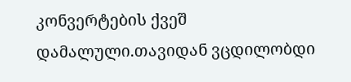კონვერტების ქვეშ დამალული.თავიდან ვცდილობდი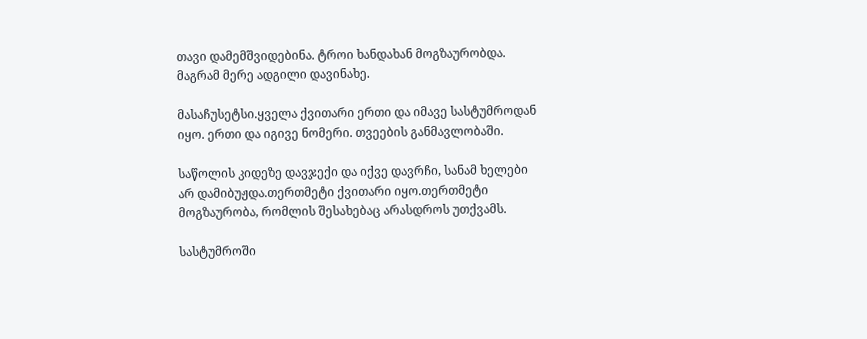თავი დამემშვიდებინა. ტროი ხანდახან მოგზაურობდა. მაგრამ მერე ადგილი დავინახე.

მასაჩუსეტსი.ყველა ქვითარი ერთი და იმავე სასტუმროდან იყო. ერთი და იგივე ნომერი. თვეების განმავლობაში.

საწოლის კიდეზე დავჯექი და იქვე დავრჩი, სანამ ხელები არ დამიბუჟდა.თერთმეტი ქვითარი იყო.თერთმეტი მოგზაურობა, რომლის შესახებაც არასდროს უთქვამს.

სასტუმროში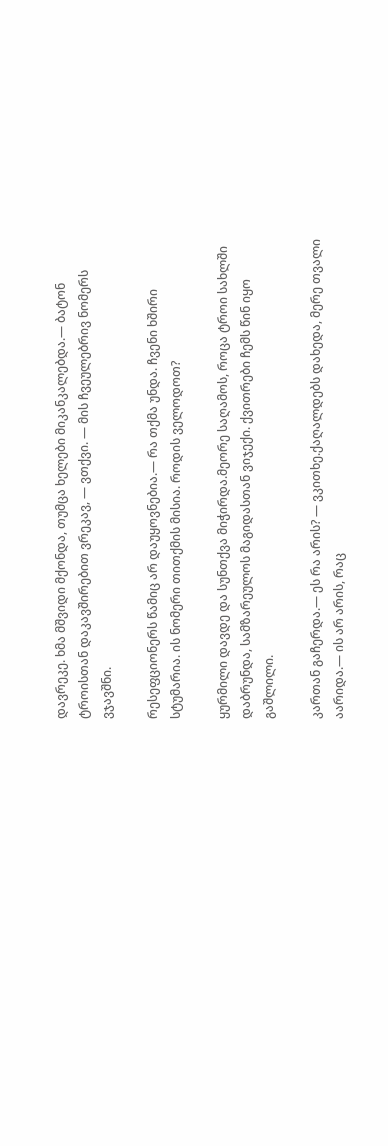დავრეკე. ხმა მშვიდი მქონდა, თუმცა ხელები მიკანკალებდა.— ბატონ ტროისთან დაკავშირებით ვრეკავ, — ვთქვი. — მის ჩვეულებრივ ნომერს ვჯავშნი.

რესეფციონერს წამიც არ დაუყოვნებია.— რა თქმა უნდა. ჩვენი ხშირი სტუმარია. ის ნომერი თითქმის მისია. როდის ველოდოთ?

ყურმილი დავდე და სუნთქვა მიჭირდა.მეორე საღამოს, როცა ტროი სახლში დაბრუნდა, სამზარეულოს მაგიდასთან ვიჯექი. ქვითრები ჩემს წინ იყო გაშლილი.

კართან გაჩერდა.— ეს რა არის? — ვკითხე.ქაღალდებს დახედა, მერე თვალი აარიდა.— ის არ არის, რაც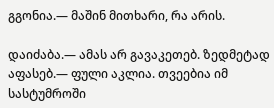გგონია.— მაშინ მითხარი, რა არის.

დაიძაბა.— ამას არ გავაკეთებ. ზედმეტად აფასებ.— ფული აკლია. თვეებია იმ სასტუმროში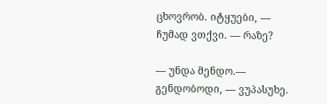ცხოვრობ. იტყუები, — ჩუმად ვთქვი. — რაზე?

— უნდა მენდო.— გენდობოდი, — ვუპასუხე.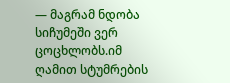— მაგრამ ნდობა სიჩუმეში ვერ ცოცხლობს.იმ ღამით სტუმრების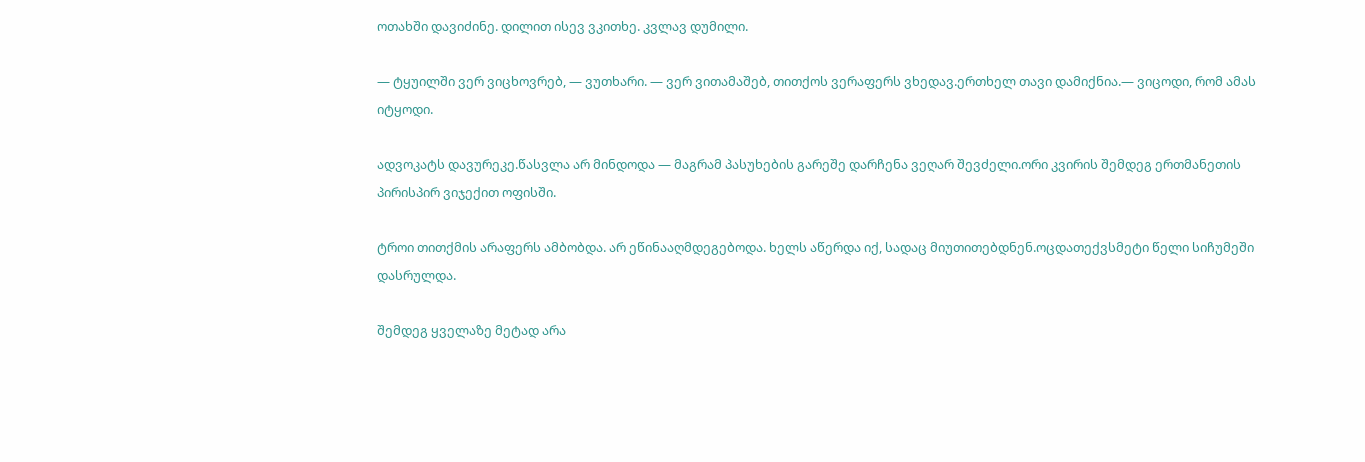ოთახში დავიძინე. დილით ისევ ვკითხე. კვლავ დუმილი.

— ტყუილში ვერ ვიცხოვრებ, — ვუთხარი. — ვერ ვითამაშებ, თითქოს ვერაფერს ვხედავ.ერთხელ თავი დამიქნია.— ვიცოდი, რომ ამას იტყოდი.

ადვოკატს დავურეკე.წასვლა არ მინდოდა — მაგრამ პასუხების გარეშე დარჩენა ვეღარ შევძელი.ორი კვირის შემდეგ ერთმანეთის პირისპირ ვიჯექით ოფისში.

ტროი თითქმის არაფერს ამბობდა. არ ეწინააღმდეგებოდა. ხელს აწერდა იქ, სადაც მიუთითებდნენ.ოცდათექვსმეტი წელი სიჩუმეში დასრულდა.

შემდეგ ყველაზე მეტად არა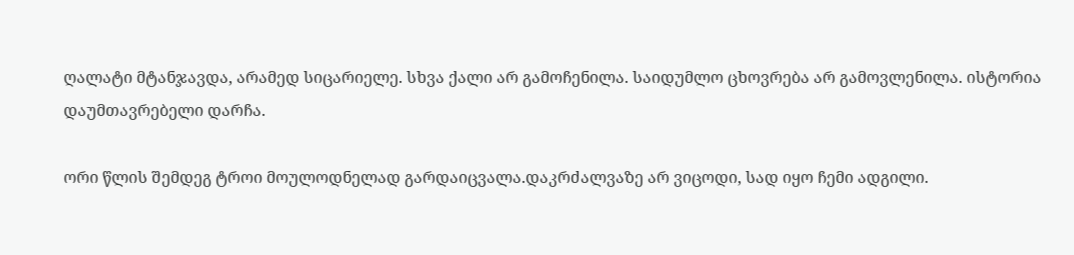ღალატი მტანჯავდა, არამედ სიცარიელე. სხვა ქალი არ გამოჩენილა. საიდუმლო ცხოვრება არ გამოვლენილა. ისტორია დაუმთავრებელი დარჩა.

ორი წლის შემდეგ ტროი მოულოდნელად გარდაიცვალა.დაკრძალვაზე არ ვიცოდი, სად იყო ჩემი ადგილი.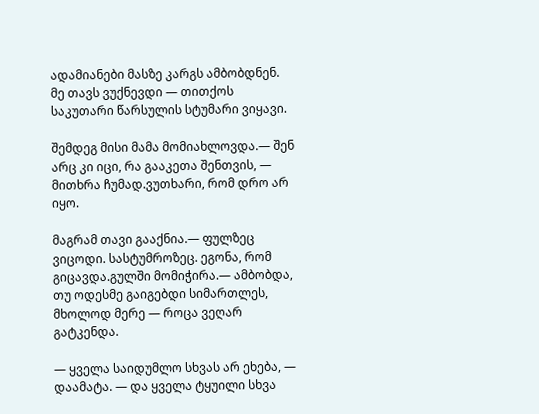ადამიანები მასზე კარგს ამბობდნენ. მე თავს ვუქნევდი — თითქოს საკუთარი წარსულის სტუმარი ვიყავი.

შემდეგ მისი მამა მომიახლოვდა.— შენ არც კი იცი, რა გააკეთა შენთვის, — მითხრა ჩუმად.ვუთხარი, რომ დრო არ იყო.

მაგრამ თავი გააქნია.— ფულზეც ვიცოდი. სასტუმროზეც. ეგონა, რომ გიცავდა.გულში მომიჭირა.— ამბობდა, თუ ოდესმე გაიგებდი სიმართლეს, მხოლოდ მერე — როცა ვეღარ გატკენდა.

— ყველა საიდუმლო სხვას არ ეხება, — დაამატა. — და ყველა ტყუილი სხვა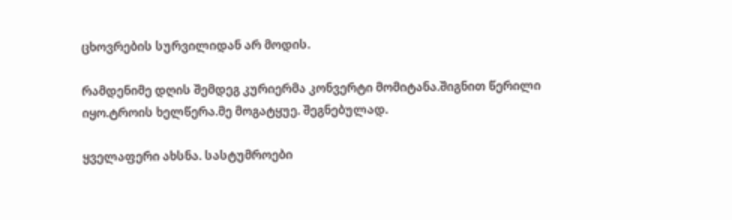ცხოვრების სურვილიდან არ მოდის.

რამდენიმე დღის შემდეგ კურიერმა კონვერტი მომიტანა.შიგნით წერილი იყო.ტროის ხელწერა.მე მოგატყუე. შეგნებულად.

ყველაფერი ახსნა. სასტუმროები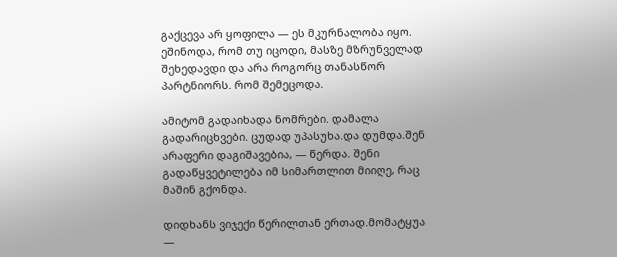გაქცევა არ ყოფილა — ეს მკურნალობა იყო. ეშინოდა, რომ თუ იცოდი, მასზე მზრუნველად შეხედავდი და არა როგორც თანასწორ პარტნიორს. რომ შემეცოდა.

ამიტომ გადაიხადა ნომრები. დამალა გადარიცხვები. ცუდად უპასუხა.და დუმდა.შენ არაფერი დაგიშავებია, — წერდა. შენი გადაწყვეტილება იმ სიმართლით მიიღე, რაც მაშინ გქონდა.

დიდხანს ვიჯექი წერილთან ერთად.მომატყუა —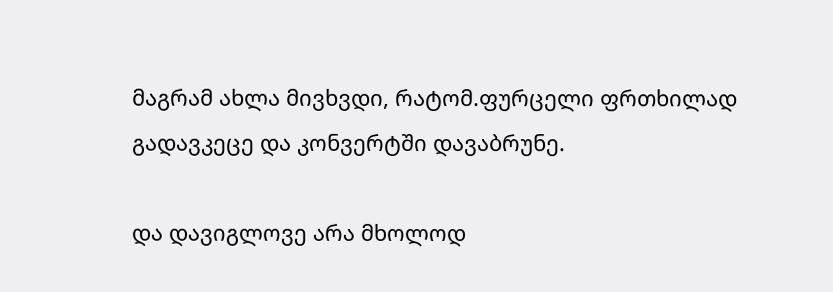მაგრამ ახლა მივხვდი, რატომ.ფურცელი ფრთხილად გადავკეცე და კონვერტში დავაბრუნე.

და დავიგლოვე არა მხოლოდ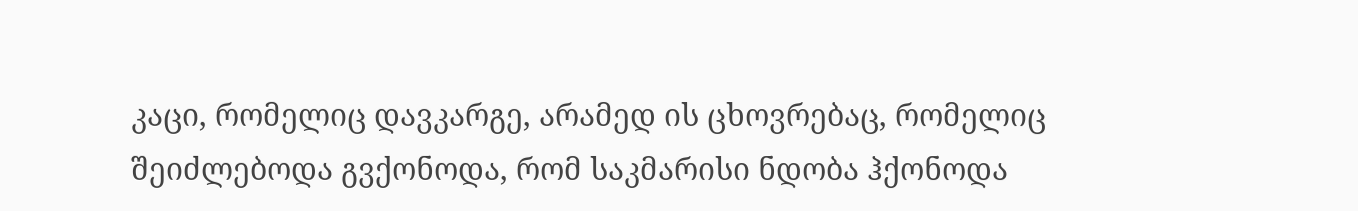კაცი, რომელიც დავკარგე, არამედ ის ცხოვრებაც, რომელიც შეიძლებოდა გვქონოდა, რომ საკმარისი ნდობა ჰქონოდა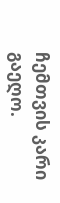ჩემთვის კარი გაეღო.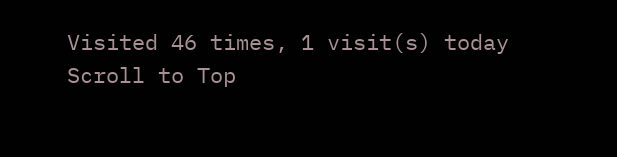Visited 46 times, 1 visit(s) today
Scroll to Top